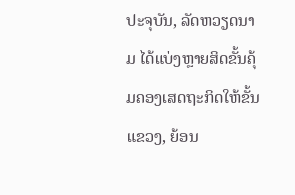ປະຈຸບັນ, ລັດຫວຽດນາມ ໄດ້ແບ່ງຫຼາຍສິດຂັ້ນຄຸ້ມຄອງເສດຖະກິດໃຫ້ຂັ້ນແຂວງ, ຍ້ອນ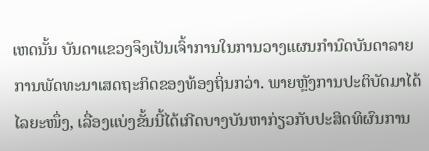ເຫດນັ້ນ ບັນດາແຂວງຈຶງເປັນເຈົ້າການໃນການວາງແຜນກຳນົດບັນດາລາຍການພັດທະນາເສດຖະກິດຂອງທ້ອງຖິ່ນກວ່າ. ພາຍຫຼັງການປະຕິບັດມາໄດ້ໄລຍະໜຶ່ງ, ເລື່ອງແບ່ງຂັ້ນນີ້ໄດ້ເກີດບາງບັນຫາກ່ຽວກັບປະສິດທິຜົນການ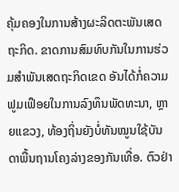ຄຸ້ມຄອງໃນການສ້າງຜະລິດຕະພັນເສດຖະກິດ. ຂາດການສົມທົບກັນໃນການຮ່ວມສຳພັນເສດຖະກິດເຂດ ອັນໄດ້ກໍ່ຄວາມຟູມເຟຶອຍໃນການລົງທຶນພັດທະນາ, ຫຼາຍແຂວງ, ທ້ອງຖິ່ນຍັງບໍ່ທັນໝູນໃຊ້ບັນດາພື້ນຖານໂຄງລ່າງຂອງກັນເທື່ອ. ຕົວຢ່າ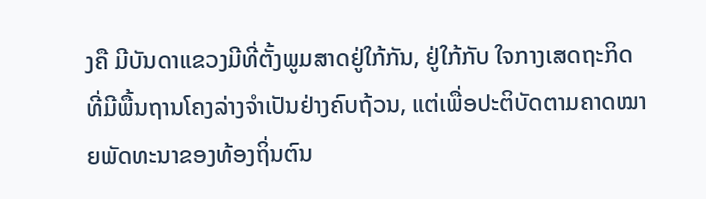ງຄື ມີບັນດາແຂວງມີທີ່ຕັ້ງພູມສາດຢູ່ໃກ້ກັນ, ຢູ່ໃກ້ກັບ ໃຈກາງເສດຖະກິດທີ່ມີພື້ນຖານໂຄງລ່າງຈຳເປັນຢ່າງຄົບຖ້ວນ, ແຕ່ເພື່ອປະຕິບັດຕາມຄາດໝາຍພັດທະນາຂອງທ້ອງຖິ່ນຕົນ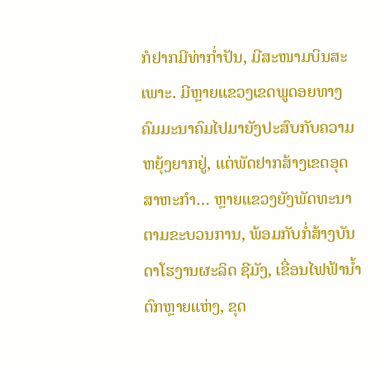ກໍຢາກມີທ່າກ່ຳປັນ, ມີສະໜາມບິນສະເພາະ. ມີຫຼາຍແຂວງເຂດພູດອຍທາງຄົມມະນາຄົມໄປມາຍັງປະສົບກັບຄວາມຫຍຸ້ງຍາກຢູ່, ແຕ່ພັດຢາກສ້າງເຂດອຸດສາຫະກຳ… ຫຼາຍແຂວງຍັງພັດທະນາຕາມຂະບວນການ, ພ້ອມກັບກໍ່ສ້າງບັນດາໂຮງານຜະລິດ ຊີມັງ, ເຂື່ອນໄຟຟ້ານ້ຳຕົກຫຼາຍແຫ່ງ, ຂຸດ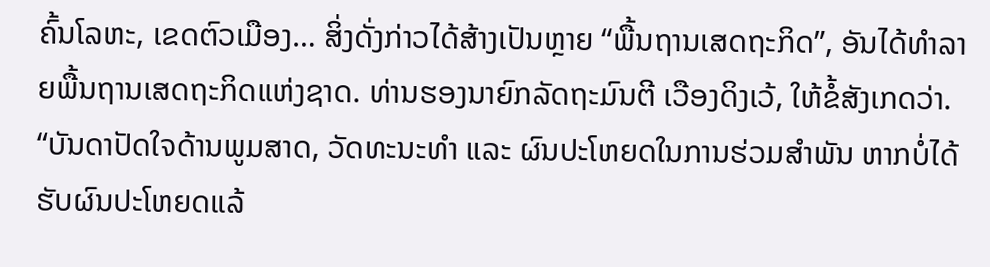ຄົ້ນໂລຫະ, ເຂດຕົວເມືອງ… ສິ່ງດັ່ງກ່າວໄດ້ສ້າງເປັນຫຼາຍ “ພື້ນຖານເສດຖະກິດ”, ອັນໄດ້ທຳລາຍພື້ນຖານເສດຖະກິດແຫ່ງຊາດ. ທ່ານຮອງນາຍົກລັດຖະມົນຕີ ເວືອງດິງເວ້, ໃຫ້ຂໍ້ສັງເກດວ່າ.
“ບັນດາປັດໃຈດ້ານພູມສາດ, ວັດທະນະທຳ ແລະ ຜົນປະໂຫຍດໃນການຮ່ວມສຳພັນ ຫາກບໍ່ໄດ້ຮັບຜົນປະໂຫຍດແລ້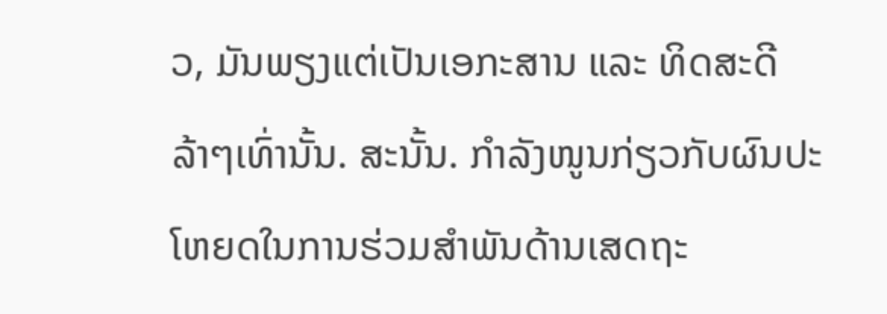ວ, ມັນພຽງແຕ່ເປັນເອກະສານ ແລະ ທິດສະດີລ້າໆເທົ່ານັ້ນ. ສະນັ້ນ. ກຳລັງໜູນກ່ຽວກັບຜົນປະໂຫຍດໃນການຮ່ວມສຳພັນດ້ານເສດຖະ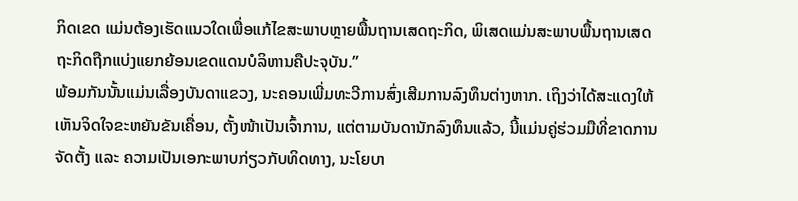ກິດເຂດ ແມ່ນຕ້ອງເຮັດແນວໃດເພື່ອແກ້ໄຂສະພາບຫຼາຍພື້ນຖານເສດຖະກິດ, ພິເສດແມ່ນສະພາບພື້ນຖານເສດຖະກິດຖືກແບ່ງແຍກຍ້ອນເຂດແດນບໍລິຫານຄືປະຈຸບັນ.”
ພ້ອມກັນນັ້ນແມ່ນເລື່ອງບັນດາແຂວງ, ນະຄອນເພີ່ມທະວີການສົ່ງເສີມການລົງທຶນຕ່າງຫາກ. ເຖິງວ່າໄດ້ສະແດງໃຫ້ເຫັນຈິດໃຈຂະຫຍັນຂັນເຄື່ອນ, ຕັ້ງໜ້າເປັນເຈົ້າການ, ແຕ່ຕາມບັນດານັກລົງທຶນແລ້ວ, ນີ້ແມ່ນຄູ່ຮ່ວມມືທີ່ຂາດການຈັດຕັ້ງ ແລະ ຄວາມເປັນເອກະພາບກ່ຽວກັບທິດທາງ, ນະໂຍບາ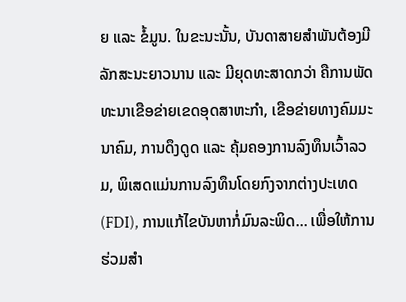ຍ ແລະ ຂໍ້ມູນ. ໃນຂະນະນັ້ນ, ບັນດາສາຍສຳພັນຕ້ອງມີລັກສະນະຍາວນານ ແລະ ມີຍຸດທະສາດກວ່າ ຄືການພັດທະນາເຂືອຂ່າຍເຂດອຸດສາຫະກຳ, ເຂືອຂ່າຍທາງຄົມມະນາຄົມ, ການດຶງດູດ ແລະ ຄຸ້ມຄອງການລົງທຶນເວົ້າລວມ, ພິເສດແມ່ນການລົງທຶນໂດຍກົງຈາກຕ່າງປະເທດ (FDI), ການແກ້ໄຂບັນຫາກໍ່ມົນລະພິດ… ເພື່ອໃຫ້ການຮ່ວມສຳ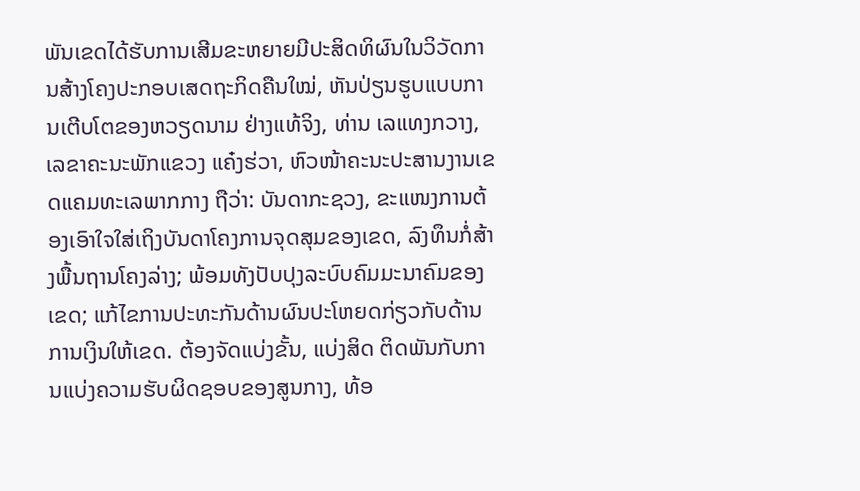ພັນເຂດໄດ້ຮັບການເສີມຂະຫຍາຍມີປະສິດທິຜົນໃນວິວັດການສ້າງໂຄງປະກອບເສດຖະກິດຄືນໃໝ່, ຫັນປ່ຽນຮູບແບບການເຕີບໂຕຂອງຫວຽດນາມ ຢ່າງແທ້ຈິງ, ທ່ານ ເລແທງກວາງ, ເລຂາຄະນະພັກແຂວງ ແຄ໋ງຮ່ວາ, ຫົວໜ້າຄະນະປະສານງານເຂດແຄມທະເລພາກກາງ ຖືວ່າ: ບັນດາກະຊວງ, ຂະແໜງການຕ້ອງເອົາໃຈໃສ່ເຖິງບັນດາໂຄງການຈຸດສຸມຂອງເຂດ, ລົງທຶນກໍ່ສ້າງພື້ນຖານໂຄງລ່າງ; ພ້ອມທັງປັບປຸງລະບົບຄົມມະນາຄົມຂອງເຂດ; ແກ້ໄຂການປະທະກັນດ້ານຜົນປະໂຫຍດກ່ຽວກັບດ້ານການເງິນໃຫ້ເຂດ. ຕ້ອງຈັດແບ່ງຂັ້ນ, ແບ່ງສິດ ຕິດພັນກັບການແບ່ງຄວາມຮັບຜິດຊອບຂອງສູນກາງ, ທ້ອ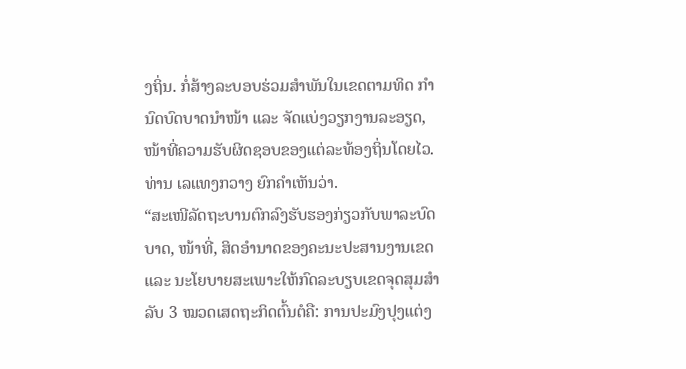ງຖິ່ນ. ກໍ່ສ້າງລະບອບຮ່ວມສຳພັນໃນເຂດຕາມທິດ ກຳນົດບົດບາດນຳໜ້າ ແລະ ຈັດແບ່ງວຽກງານລະອຽດ, ໜ້າທີ່ຄວາມຮັບຜິດຊອບຂອງແຕ່ລະທ້ອງຖິ່ນໂດຍໄວ. ທ່ານ ເລແທງກວາງ ຍົກຄຳເຫັນວ່າ.
“ສະເໜີລັດຖະບານຕົກລົງຮັບຮອງກ່ຽວກັບພາລະບົດບາດ, ໜ້າທີ່, ສິດອຳນາດຂອງຄະນະປະສານງານເຂດ ແລະ ນະໂຍບາຍສະເພາະໃຫ້ກົດລະບຽບເຂດຈຸດສຸມສຳລັບ 3 ໝວດເສດຖະກິດຕົ້ນຕໍຄື: ການປະມົງປຸງແຕ່ງ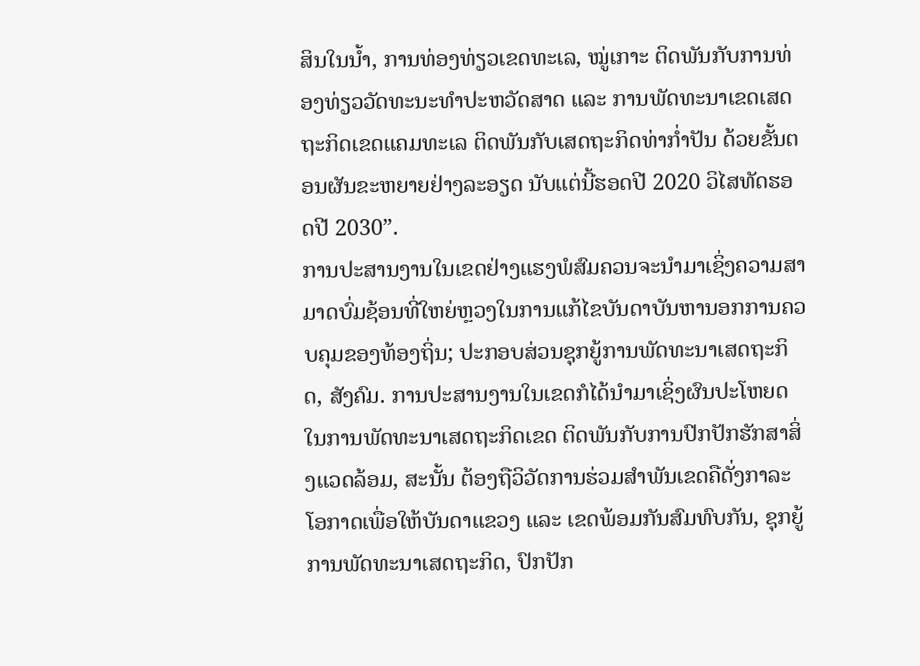ສິນໃນນ້ຳ, ການທ່ອງທ່ຽວເຂດທະເລ, ໝູ່ເກາະ ຕິດພັນກັບການທ່ອງທ່ຽວວັດທະນະທຳປະຫວັດສາດ ແລະ ການພັດທະນາເຂດເສດຖະກິດເຂດແຄມທະເລ ຕິດພັນກັບເສດຖະກິດທ່າກ່ຳປັນ ດ້ວຍຂັ້ນຕອນຜັນຂະຫຍາຍຢ່າງລະອຽດ ນັບແຕ່ນີ້ຮອດປີ 2020 ວິໄສທັດຮອດປີ 2030”.
ການປະສານງານໃນເຂດຢ່າງແຮງພໍສົມຄວນຈະນຳມາເຊິ່ງຄວາມສາມາດບົ່ມຊ້ອນທີ່ໃຫຍ່ຫຼວງໃນການແກ້ໄຂບັນດາບັນຫານອກການຄວບຄຸມຂອງທ້ອງຖິ່ນ; ປະກອບສ່ວນຊຸກຍູ້ການພັດທະນາເສດຖະກິດ, ສັງຄົມ. ການປະສານງານໃນເຂດກໍໄດ້ນຳມາເຊິ່ງຜົນປະໂຫຍດໃນການພັດທະນາເສດຖະກິດເຂດ ຕິດພັນກັບການປົກປັກຮັກສາສິ່ງແວດລ້ອມ, ສະນັ້ນ ຕ້ອງຖືວິວັດການຮ່ວມສຳພັນເຂດຄືດັ່ງກາລະໂອກາດເພື່ອໃຫ້ບັນດາແຂວງ ແລະ ເຂດພ້ອມກັນສົມທົບກັນ, ຊຸກຍູ້ການພັດທະນາເສດຖະກິດ, ປົກປັກ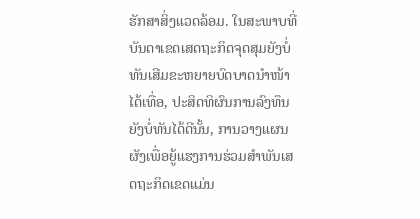ຮັກສາສິ່ງແວດລ້ອມ. ໃນສະພາບທີ່ບັນດາເຂດເສດຖະກິດຈຸດສຸມຍັງບໍ່ທັນເສີມຂະຫຍາຍບົດບາດນຳໜ້າໄດ້ເທື່ອ, ປະສິດທິຜົນການລົງທຶນຍັງບໍ່ທັນໄດ້ດີນັ້ນ, ການວາງແຜນຜັງເພື່ອຍູ້ແຮງການຮ່ວມສຳພັນເສດຖະກິດເຂດແມ່ນ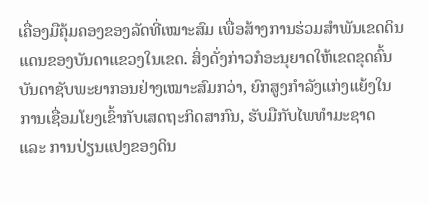ເຄື່ອງມືຄຸ້ມຄອງຂອງລັດທີ່ເໝາະສົມ ເພື່ອສ້າງການຮ່ວມສຳພັນເຂດດິນແດນຂອງບັນດາແຂວງໃນເຂດ. ສິ່ງດັ່ງກ່າວກໍອະນຸຍາດໃຫ້ເຂດຂຸດຄົ້ນບັນດາຊັບພະຍາກອນຢ່າງເໝາະສົມກວ່າ, ຍົກສູງກຳລັງແກ່ງແຍ້ງໃນການເຊື່ອມໂຍງເຂົ້າກັບເສດຖະກິດສາກົນ, ຮັບມືກັບໄພທຳມະຊາດ ແລະ ການປ່ຽນແປງຂອງດິນ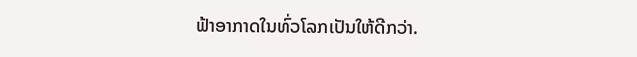ຟ້າອາກາດໃນທົ່ວໂລກເປັນໃຫ້ດີກວ່າ.